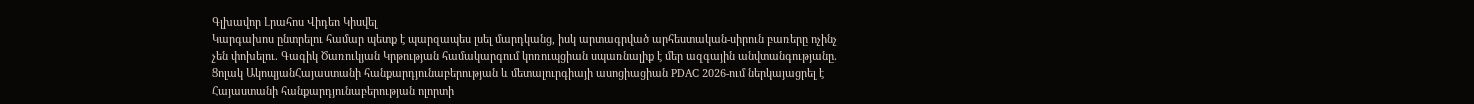Գլխավոր Լրահոս Վիդեո Կիսվել
Կարգախոս ընտրելու համար պետք է պարզապես լսել մարդկանց, իսկ արտագրված արհեստական-սիրուն բառերը ոչինչ չեն փոխելու․ Գագիկ Ծառուկյան Կրթության համակարգում կոռուպցիան սպառնալիք է մեր ազգային անվտանգությանը․ Ցոլակ ԱկոպյանՀայաստանի հանքարդյունաբերության և մետալուրգիայի ասոցիացիան PDAC 2026-ում ներկայացրել է Հայաստանի հանքարդյունաբերության ոլորտի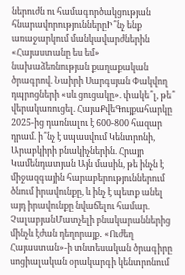ներուժն ու համագործակցության հնարավորություններըԻ՞նչ ենք առաջարկում մանկավարժներին «Հայաստանը ես եմ» նախաձեռնության քաղաքական ծրագրով. Նաիրի Սարգսյան Փակվող դպրոցների «սև ցուցակը». փակե՞լ, թե՞ վերակառուցել. ՀայաՔվեԳույքահարկը 2025-ից դառնալու է 600-800 հազար դրամ. ի՞նչ է սպասվում Կենտրոնի, Արաբկիրի բնակիչներին. Հրայր Կամենդատյան Այն մասին, թե ինչն է միջազգային հարաբերություններում ծնում իրավունքը, և ինչ է պետք անել այդ իրավունքը նվաճելու համար. ՉալաբյանՄատչելի բնակարաններից մինչև էժան դեղորայք․ «Ուժեղ Հայաստան»-ի տնտեսական ծրագիրը սոցիալական օրակարգի կենտրոնում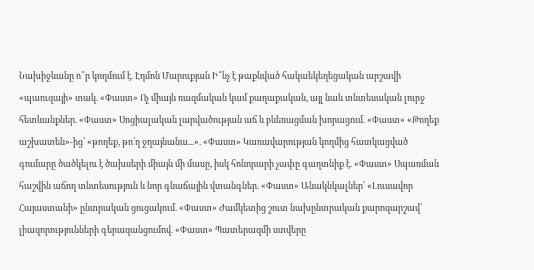Նախիջևանը ո՞ր կողմում է. Էդմոն Մարուքյան Ի՞նչ է թաքնված հակաեկեղեցական արշավի «պաուզայի» տակ. «Փաստ» Ոչ միայն ռազմական կամ քաղաքական, այլ նաև տնտեսական լուրջ հետևանքներ. «Փաստ» Սոցիալական լարվածության աճ և բևեռացման խորացում. «Փաստ» «Թողեք աշխատեն»-ից՝ «թողեք, թո՛ղ ջղայնանա...». «Փաստ» Կառավարության կողմից հատկացված գումարը ծածկելու է ծախսերի միայն մի մասը, իսկ հոնորարի չափը գաղտնիք է. «Փաստ» Սպառման հաշվին աճող տնտեսություն և նոր գնաճային վտանգներ. «Փաստ» Անակնկալներ՝ «Լուսավոր Հայաստանի» ընտրական ցուցակում. «Փաստ» Ժամկետից շուտ նախընտրական քարոզարշավ՝ լիազորությունների գերազանցումով. «Փաստ» Պատերազմի ստվերը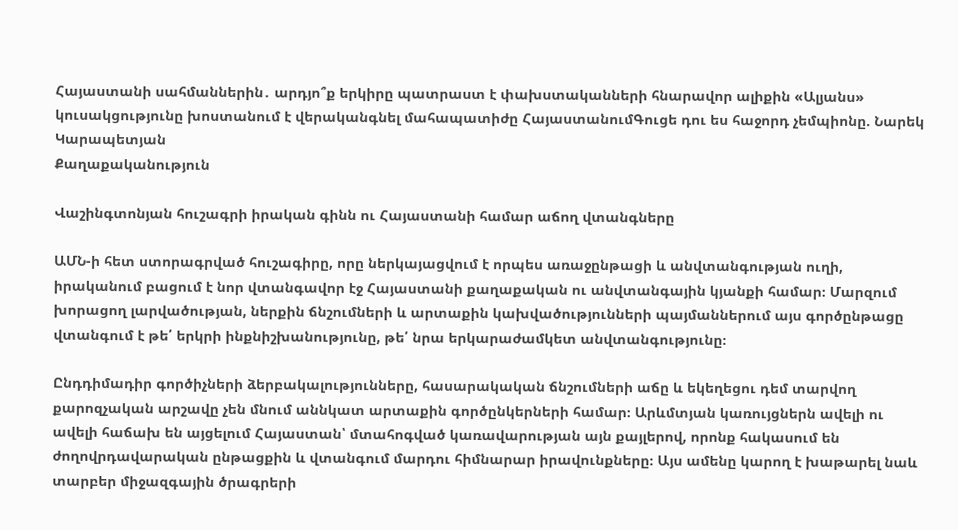Հայաստանի սահմաններին․ արդյո՞ք երկիրը պատրաստ է փախստականների հնարավոր ալիքին «Ալյանս» կուսակցությունը խոստանում է վերականգնել մահապատիժը ՀայաստանումԳուցե դու ես հաջորդ չեմպիոնը. Նարեկ Կարապետյան
Քաղաքականություն

Վաշինգտոնյան հուշագրի իրական գինն ու Հայաստանի համար աճող վտանգները

ԱՄՆ-ի հետ ստորագրված հուշագիրը, որը ներկայացվում է որպես առաջընթացի և անվտանգության ուղի, իրականում բացում է նոր վտանգավոր էջ Հայաստանի քաղաքական ու անվտանգային կյանքի համար։ Մարզում խորացող լարվածության, ներքին ճնշումների և արտաքին կախվածությունների պայմաններում այս գործընթացը վտանգում է թե՛ երկրի ինքնիշխանությունը, թե՛ նրա երկարաժամկետ անվտանգությունը։

Ընդդիմադիր գործիչների ձերբակալությունները, հասարակական ճնշումների աճը և եկեղեցու դեմ տարվող քարոզչական արշավը չեն մնում աննկատ արտաքին գործընկերների համար։ Արևմտյան կառույցներն ավելի ու ավելի հաճախ են այցելում Հայաստան՝ մտահոգված կառավարության այն քայլերով, որոնք հակասում են ժողովրդավարական ընթացքին և վտանգում մարդու հիմնարար իրավունքները։ Այս ամենը կարող է խաթարել նաև տարբեր միջազգային ծրագրերի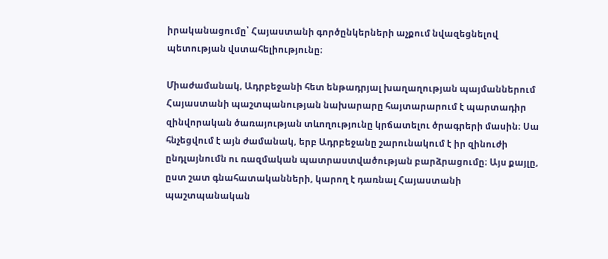իրականացումը՝ Հայաստանի գործընկերների աչքում նվազեցնելով պետության վստահելիությունը։

Միաժամանակ, Ադրբեջանի հետ ենթադրյալ խաղաղության պայմաններում Հայաստանի պաշտպանության նախարարը հայտարարում է պարտադիր զինվորական ծառայության տևողությունը կրճատելու ծրագրերի մասին։ Սա հնչեցվում է այն ժամանակ, երբ Ադրբեջանը շարունակում է իր զինուժի ընդլայնումն ու ռազմական պատրաստվածության բարձրացումը։ Այս քայլը, ըստ շատ գնահատականների, կարող է դառնալ Հայաստանի պաշտպանական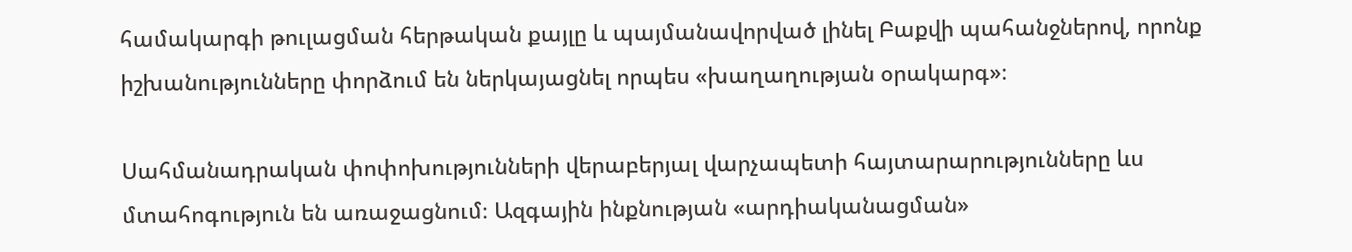համակարգի թուլացման հերթական քայլը և պայմանավորված լինել Բաքվի պահանջներով, որոնք իշխանությունները փորձում են ներկայացնել որպես «խաղաղության օրակարգ»։

Սահմանադրական փոփոխությունների վերաբերյալ վարչապետի հայտարարությունները ևս մտահոգություն են առաջացնում։ Ազգային ինքնության «արդիականացման»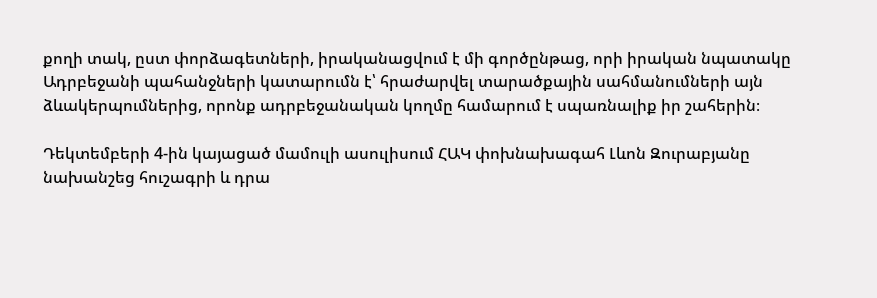քողի տակ, ըստ փորձագետների, իրականացվում է մի գործընթաց, որի իրական նպատակը Ադրբեջանի պահանջների կատարումն է՝ հրաժարվել տարածքային սահմանումների այն ձևակերպումներից, որոնք ադրբեջանական կողմը համարում է սպառնալիք իր շահերին։

Դեկտեմբերի 4-ին կայացած մամուլի ասուլիսում ՀԱԿ փոխնախագահ Լևոն Զուրաբյանը նախանշեց հուշագրի և դրա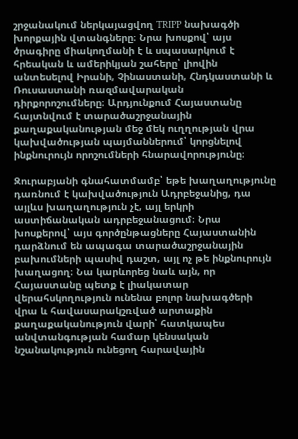շրջանակում ներկայացվող TRIPP նախագծի խորքային վտանգները։ Նրա խոսքով՝ այս ծրագիրը միակողմանի է և սպասարկում է հրեական և ամերիկյան շահերը՝ լիովին անտեսելով Իրանի, Չինաստանի, Հնդկաստանի և Ռուսաստանի ռազմավարական դիրքորոշումները։ Արդյունքում Հայաստանը հայտնվում է տարածաշրջանային քաղաքականության մեջ մեկ ուղղության վրա կախվածության պայմաններում՝ կորցնելով ինքնուրույն որոշումների հնարավորությունը։

Զուրաբյանի գնահատմամբ՝ եթե խաղաղությունը դառնում է կախվածություն Ադրբեջանից, դա այլևս խաղաղություն չէ, այլ երկրի աստիճանական ադրբեջանացում։ Նրա խոսքերով՝ այս գործընթացները Հայաստանին դարձնում են ապագա տարածաշրջանային բախումների պասիվ դաշտ, այլ ոչ թե ինքնուրույն խաղացող։ Նա կարևորեց նաև այն, որ Հայաստանը պետք է լիակատար վերահսկողություն ունենա բոլոր նախագծերի վրա և հավասարակշռված արտաքին քաղաքականություն վարի՝ հատկապես անվտանգության համար կենսական նշանակություն ունեցող հարավային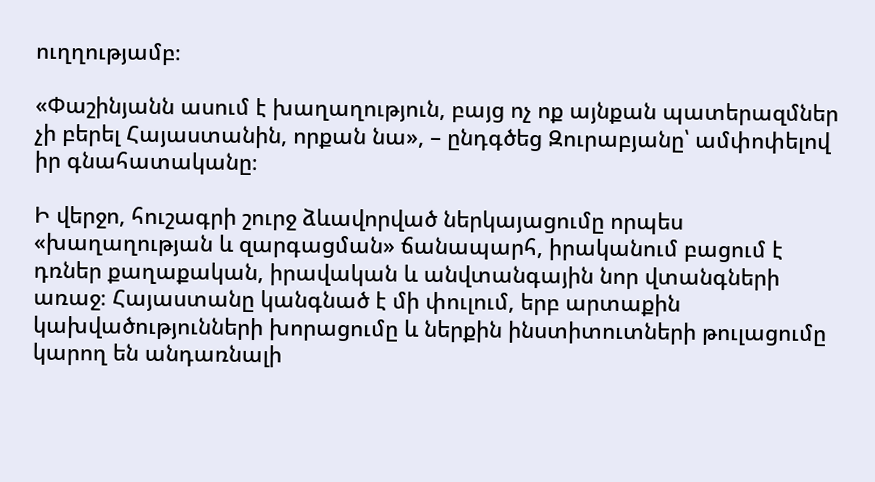ուղղությամբ։

«Փաշինյանն ասում է խաղաղություն, բայց ոչ ոք այնքան պատերազմներ չի բերել Հայաստանին, որքան նա», – ընդգծեց Զուրաբյանը՝ ամփոփելով իր գնահատականը։

Ի վերջո, հուշագրի շուրջ ձևավորված ներկայացումը որպես «խաղաղության և զարգացման» ճանապարհ, իրականում բացում է դռներ քաղաքական, իրավական և անվտանգային նոր վտանգների առաջ։ Հայաստանը կանգնած է մի փուլում, երբ արտաքին կախվածությունների խորացումը և ներքին ինստիտուտների թուլացումը կարող են անդառնալի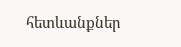հետևանքներ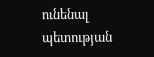ունենալ պետության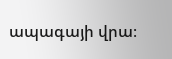ապագայի վրա։